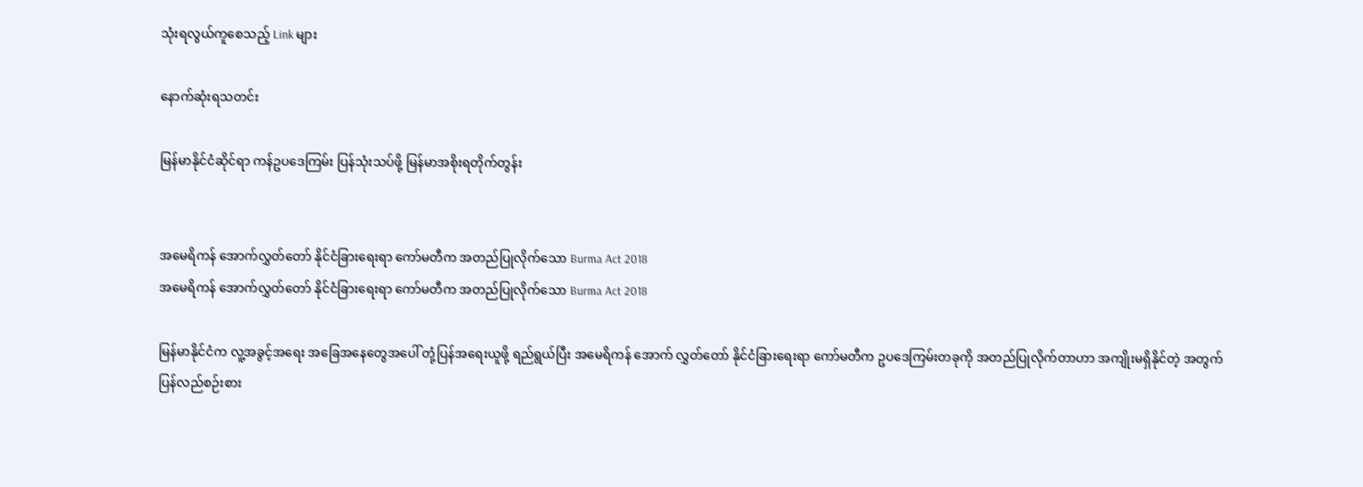သုံးရလွယ်ကူစေသည့် Link များ

နောက်ဆုံးရသတင်း

မြန်မာနိုင်ငံဆိုင်ရာ ကန်ဥပဒေကြမ်း ပြန်သုံးသပ်ဖို့ မြန်မာအစိုးရတိုက်တွန်း


အမေရိကန် အောက်လွှတ်တော် နိုင်ငံခြားရေးရာ ကော်မတီက အတည်ပြုလိုက်သော Burma Act 2018
အမေရိကန် အောက်လွှတ်တော် နိုင်ငံခြားရေးရာ ကော်မတီက အတည်ပြုလိုက်သော Burma Act 2018

မြန်မာနိုင်ငံက လူ့အခွင့်အရေး အခြေအနေတွေအပေါ် တုံ့ပြန်အရေးယူဖို့ ရည်ရွယ်ပြီး အမေရိကန် အောက် လွှတ်တော် နိုင်ငံခြားရေးရာ ကော်မတီက ဥပဒေကြမ်းတခုကို အတည်ပြုလိုက်တာဟာ အကျိုးမရှိနိုင်တဲ့ အတွက် ပြန်လည်စဉ်းစား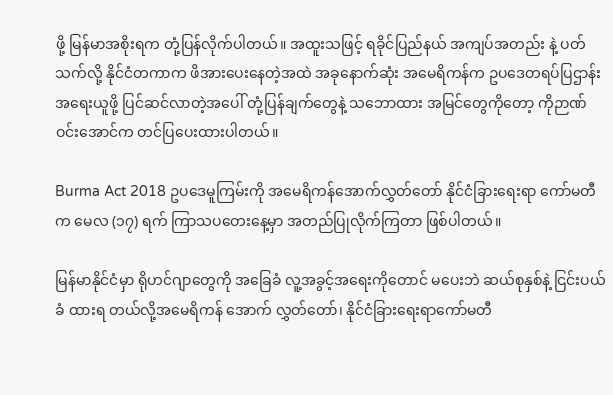ဖို့ မြန်မာအစိုးရက တုံ့ပြန်လိုက်ပါတယ်။ အထူးသဖြင့် ရခိုင်ပြည်နယ် အကျပ်အတည်း နဲ့ ပတ်သက်လို့ နိုင်ငံတကာက ဖိအားပေးနေတဲ့အထဲ အခုနောက်ဆုံး အမေရိကန်က ဥပဒေတရပ်ပြဌာန်း အရေးယူဖို့ ပြင်ဆင်လာတဲ့အပေါ် တုံ့ပြန်ချက်တွေနဲ့ သဘောထား အမြင်တွေကိုတော့ ကိုဉာဏ်ဝင်းအောင်က တင်ပြပေးထားပါတယ်။

Burma Act 2018 ဥပဒေမူကြမ်းကို အမေရိကန်အောက်လွှတ်တော် နိုင်ငံခြားရေးရာ ကော်မတီက မေလ (၁၇) ရက် ကြာသပတေးနေ့မှာ အတည်ပြုလိုက်ကြတာ ဖြစ်ပါတယ်။

မြန်မာနိုင်ငံမှာ ရိုဟင်ဂျာတွေကို အခြေခံ လူ့အခွင့်အရေးကိုတောင် မပေးဘဲ ဆယ်စုနှစ်နဲ့ ငြင်းပယ်ခံ ထားရ တယ်လို့အမေရိကန် အောက် လွှတ်တော်၊ နိုင်ငံခြားရေးရာကော်မတီ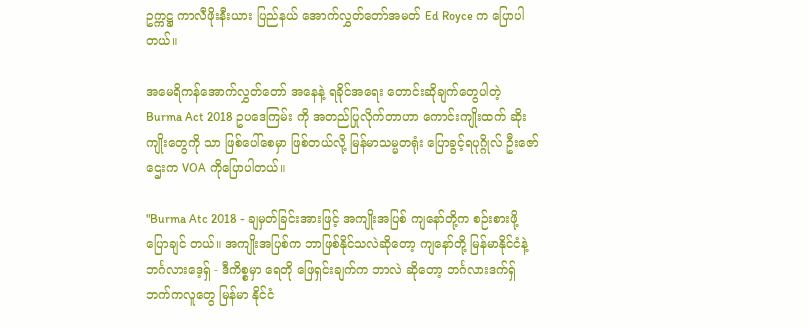ဥက္ကဋ္ဌ ကာလီဖိုးနီးယား ပြည်နယ် အောက်လွှတ်တော်အမတ် Ed Royce က ပြောပါ တယ်။

အမေရိကန်အောက်လွှတ်တော် အနေနဲ့ ရခိုင်အရေး တောင်းဆိုချက်တွေပါတဲ့ Burma Act 2018 ဥပဒေကြမ်း ကို အတည်ပြုလိုက်တာဟာ ကောင်းကျိုးထက် ဆိုးကျိုးတွေကို သာ ဖြစ်ပေါ်စေမှာ ဖြစ်တယ်လို့ မြန်မာသမ္မတရုံး ပြောခွင့်ရပုဂ္ဂိုလ် ဦးဇော်ဌေးက VOA ကိုပြောပါတယ်။

"Burma Atc 2018 - ချမှတ်ခြင်းအားဖြင့် အကျိုးအပြစ် ကျနော်တို့က စဉ်းစားဖို့ ပြောချင် တယ်။ အကျိုးအပြစ်က ဘာဖြစ်နိုင်သလဲဆိုတော့ ကျနော်တို့ မြန်မာနိုင်ငံနဲ့ ဘင်္ဂလားဒေ့ရှ် - ဒီကိစ္စမှာ ရေတို ဖြေရှင်းချက်က ဘာလဲ ဆိုတော့ ဘင်္ဂလားဒက်ရှ်ဘက်ကလူတွေ မြန်မာ နိုင်ငံ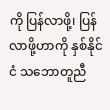ကို ပြန်လာဖို့၊ ပြန်လာဖို့ဟာကို နှစ်နိုင်ငံ သဘောတူညီ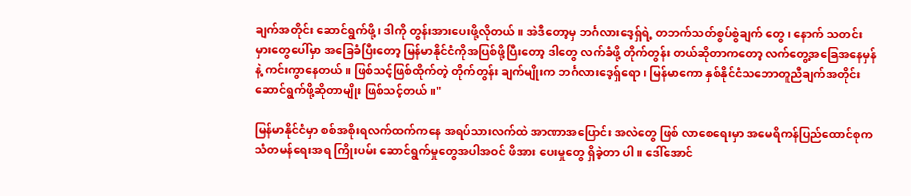ချက်အတိုင်း ဆောင်ရွက်ဖို့၊ ဒါကို တွန်းအားပေးဖို့လိုတယ်။ အဲဒီတော့မှ ဘင်္ဂလားဒေ့ရှ်ရဲ့ တဘက်သတ်စွပ်စွဲချက် တွေ၊ နောက် သတင်းမှားတွေပေါ်မှာ အခြေခံပြီးတော့ မြန်မာနိုင်ငံကိုအပြစ်ဖို့ပြီးတော့ ဒါတွေ လက်ခံဖို့ တိုက်တွန်း တယ်ဆိုတာကတော့ လက်တွေ့အခြေအနေမှန်နဲ့ ကင်းကွာနေတယ်။ ဖြစ်သင့်ဖြစ်ထိုက်တဲ့ တိုက်တွန်း ချက်မျိုးက ဘင်္ဂလားဒေ့ရှ်ရော၊ မြန်မာကော နှစ်နိုင်ငံသဘောတူညီချက်အတိုင်း ဆောင်ရွက်ဖို့ဆိုတာမျိုး ဖြစ်သင့်တယ်။"

မြန်မာနိုင်ငံမှာ စစ်အစိုးရလက်ထက်ကနေ အရပ်သားလက်ထဲ အာဏာအပြောင်း အလဲတွေ ဖြစ် လာစေရေးမှာ အမေရိကန်ပြည်ထောင်စုက သံတမန်ရေးအရ ကြိုးပမ်း ဆောင်ရွက်မှုတွေအပါအဝင် ဖိအား ပေးမှုတွေ ရှိခဲ့တာ ပါ။ ဒေါ်အောင်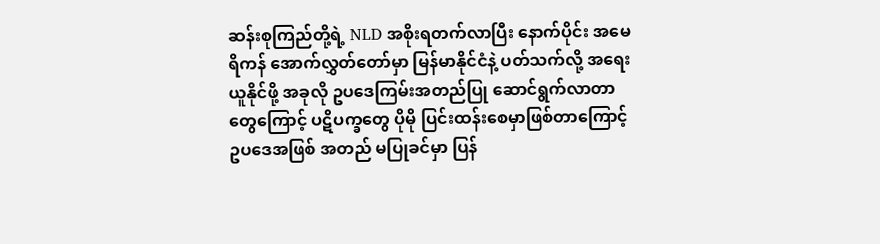ဆန်းစုကြည်တို့ရဲ့ NLD အစိုးရတက်လာပြီး နောက်ပိုင်း အမေရိကန် အောက်လွှတ်တော်မှာ မြန်မာနိုင်ငံနဲ့ ပတ်သက်လို့ အရေးယူနိုင်ဖို့ အခုလို ဥပဒေကြမ်းအတည်ပြု ဆောင်ရွက်လာတာ တွေကြောင့် ပဋိပက္ခတွေ ပိုမို ပြင်းထန်းစေမှာဖြစ်တာကြောင့် ဥပဒေအဖြစ် အတည် မပြုခင်မှာ ပြန်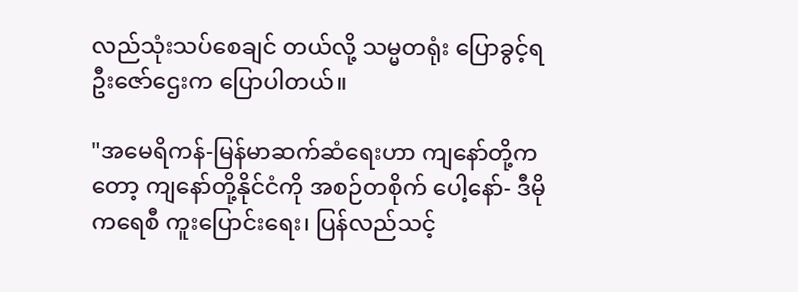လည်သုံးသပ်စေချင် တယ်လို့ သမ္မတရုံး ပြောခွင့်ရ ဦးဇော်ဌေးက ပြောပါတယ်။

"အမေရိကန်-မြန်မာဆက်ဆံရေးဟာ ကျနော်တို့ကတော့ ကျနော်တို့နိုင်ငံကို အစဉ်တစိုက် ပေါ့နော်- ဒီမိုကရေစီ ကူးပြောင်းရေး၊ ပြန်လည်သင့်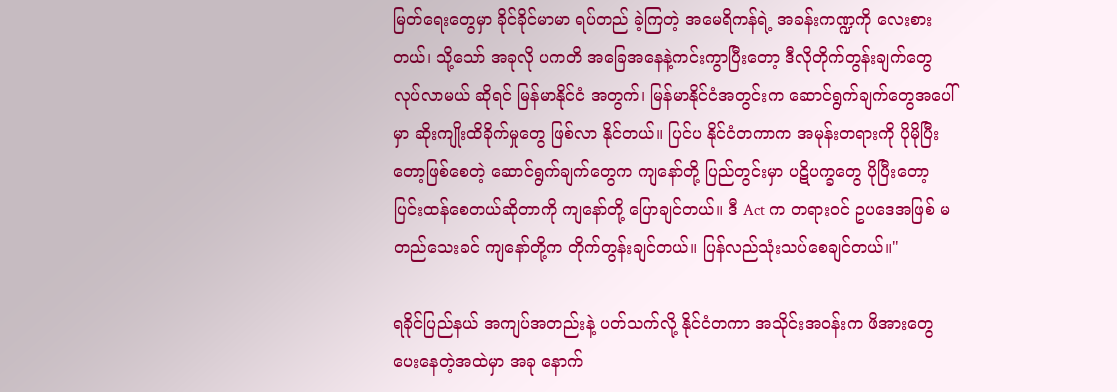မြတ်ရေးတွေမှာ ခိုင်ခိုင်မာမာ ရပ်တည် ခဲ့ကြတဲ့ အမေရိကန်ရဲ့ အခန်းကဏ္ဍကို လေးစားတယ်၊ သို့သော် အခုလို ပကတိ အခြေအနေနဲ့ကင်းကွာပြီးတော့ ဒီလိုတိုက်တွန်းချက်တွေ လုပ်လာမယ် ဆိုရင် မြန်မာနိုင်ငံ အတွက်၊ မြန်မာနိုင်ငံအတွင်းက ဆောင်ရွက်ချက်တွေအပေါ်မှာ ဆိုးကျိုးထိခိုက်မှုတွေ ဖြစ်လာ နိုင်တယ်။ ပြင်ပ နိုင်ငံတကာက အမုန်းတရားကို ပိုမိုပြီးတော့ဖြစ်စေတဲ့ ဆောင်ရွက်ချက်တွေက ကျနော်တို့ ပြည်တွင်းမှာ ပဋိပက္ခတွေ ပိုပြီးတော့ ပြင်းထန်စေတယ်ဆိုတာကို ကျနော်တို့ ပြောချင်တယ်။ ဒီ Act က တရားဝင် ဥပဒေအဖြစ် မတည်သေးခင် ကျနော်တို့က တိုက်တွန်းချင်တယ်။ ပြန်လည်သုံးသပ်စေချင်တယ်။"

ရခိုင်ပြည်နယ် အကျပ်အတည်းနဲ့ ပတ်သက်လို့ နိုင်ငံတကာ အသိုင်းအဝန်းက ဖိအားတွေ ပေးနေတဲ့အထဲမှာ အခု နောက်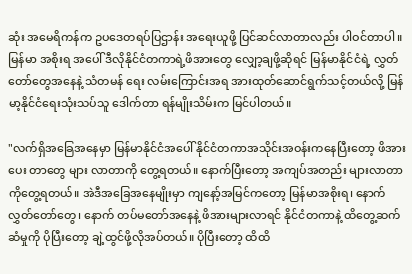ဆုံး အမေရိကန်က ဥပဒေတရပ်ပြဌာန်း အရေးယူဖို့ ပြင်ဆင်လာတာလည်း ပါဝင်တာပါ။ မြန်မာ အစိုးရ အပေါ် ဒီလိုနိုင်ငံတကာရဲ့ဖိအားတွေ လျှော့ချဖို့ဆိုရင် မြန်မာနိုင်ငံရဲ့ လွှတ်တော်တွေအနေနဲ့ သံတမန် ရေး လမ်းကြောင်းအရ အားထုတ်ဆောင်ရွက်သင့်တယ်လို့ မြန်မာ့နိုင်ငံရေးသုံးသပ်သူ ဒေါက်တာ ရန်မျိုးသိမ်းက မြင်ပါတယ်။

"လက်ရှိအခြေအနေမှာ မြန်မာနိုင်ငံအပေါ် နိုင်ငံတကာအသိုင်းအဝန်းကနေပြီးတော့ ဖိအားပေး တာတွေ များ လာတာကို တွေ့ရတယ်။ နောက်ပြီးတော့ အကျပ်အတည်း များလာတာကိုတွေ့ရတယ်။ အဲဒီအခြေအနေမျိုးမှာ ကျနော့်အမြင်ကတော့ မြန်မာအစိုးရ၊ နောက် လွှတ်တော်တွေ၊ နောက် တပ်မတော်အနေနဲ့ ဖိအားများလာရင် နိုင်ငံတကာနဲ့ ထိတွေ့ဆက်ဆံမှုကို ပိုပြီးတော့ ချဲ့ထွင်ဖို့လိုအပ်တယ်။ ပိုပြီးတော့ ထိထိ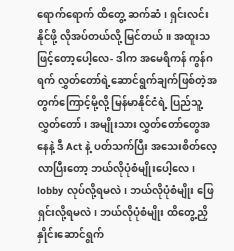ရောက်ရောက် ထိတွေ့ ဆက်ဆံ၊ ရှင်းလင်းနိုင်ဖို့ လိုအပ်တယ်လို့ မြင်တယ်။ အထူးသဖြင့်တော့ပေါ့လေ- ဒါက အမေရိကန် ကွန်ဂရက် လွှတ်တော်ရဲ့ဆောင်ရွက်ချက်ဖြစ်တဲ့အတွက်ကြောင့်မို့လို့ မြန်မာနိုင်ငံရဲ့ ပြည်သူ့လွှတ်တော်၊ အမျိုးသား လွှတ်တော်တွေအနေနဲ့ ဒီ Act နဲ့ ပတ်သက်ပြီး အသေးစိတ်လေ့လာပြီးတော့ ဘယ်လိုပုံစံမျိုးပေါ့လေ၊ lobby လုပ်လို့ရမလဲ၊ ဘယ်လိုပုံစံမျိုး ဖြေရှင်းလို့ရမလဲ၊ ဘယ်လိုပုံစံမျိုး ထိတွေ့ညှိနှိုင်းဆောင်ရွက်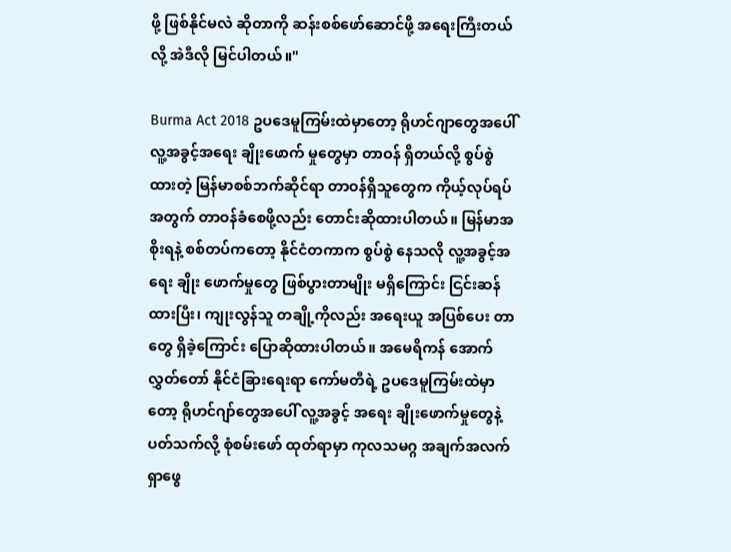ဖို့ ဖြစ်နိုင်မလဲ ဆိုတာကို ဆန်းစစ်ဖော်ဆောင်ဖို့ အရေးကြီးတယ်လို့ အဲဒီလို မြင်ပါတယ်။"

Burma Act 2018 ဥပဒေမူကြမ်းထဲမှာတော့ ရိုဟင်ဂျာတွေအပေါ် လူ့အခွင့်အရေး ချိုးဖောက် မှုတွေမှာ တာဝန် ရှိတယ်လို့ စွပ်စွဲထားတဲ့ မြန်မာစစ်ဘက်ဆိုင်ရာ တာဝန်ရှိသူတွေက ကိုယ့်လုပ်ရပ်အတွက် တာဝန်ခံစေဖို့လည်း တောင်းဆိုထားပါတယ်။ မြန်မာအစိုးရနဲ့ စစ်တပ်ကတော့ နိုင်ငံတကာက စွပ်စွဲ နေသလို လူ့အခွင့်အရေး ချိုး ဖောက်မှုတွေ ဖြစ်ပွားတာမျိုး မရှိကြောင်း ငြင်းဆန်ထားပြီး၊ ကျုးလွန်သူ တချို့ကိုလည်း အရေးယူ အပြစ်ပေး တာတွေ ရှိခဲ့ကြောင်း ပြောဆိုထားပါတယ်။ အမေရိကန် အောက် လွှတ်တော် နိုင်ငံခြားရေးရာ ကော်မတီရဲ့ ဥပဒေမူကြမ်းထဲမှာတော့ ရိုဟင်ဂျာ်တွေအပေါ် လူ့အခွင့် အရေး ချိုးဖောက်မှုတွေနဲ့ ပတ်သက်လို့ စုံစမ်းဖော် ထုတ်ရာမှာ ကုလသမဂ္ဂ အချက်အလက် ရှာဖွေ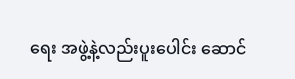ရေး အဖွဲ့နဲ့လည်းပူးပေါင်း ဆောင်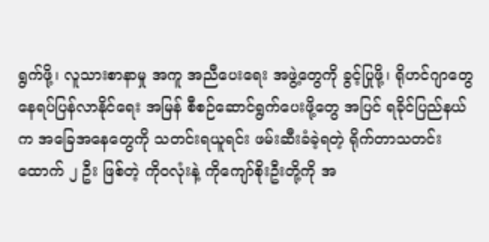ရွက်ဖို့၊ လူသားစာနာမှု အကူ အညီပေးရေး အဖွဲ့တွေကို ခွင့်ပြုဖို့၊ ရိုဟင်ဂျာတွေ နေရပ်ပြန်လာနိုင်ရေး အမြန် စီစဉ်ဆောင်ရွက်ပေးဖို့တွေ အပြင် ရခိုင်ပြည်နယ်က အခြေအနေတွေကို သတင်းရယူရင်း ဖမ်းဆီးခံခဲ့ရတဲ့ ရိုက်တာသတင်းထောက် ၂ ဦး ဖြစ်တဲ့ ကိုဝလုံးနဲ့ ကိုကျော်စိုးဦးတို့ကို အ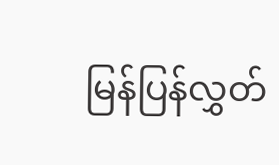မြန်ပြန်လွှတ်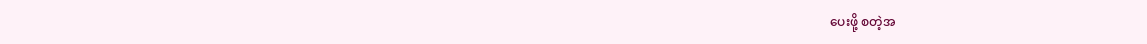ပေးဖို့ စတဲ့အ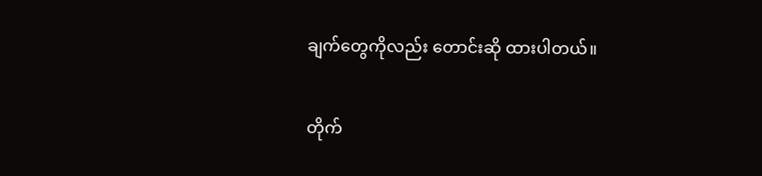ချက်တွေကိုလည်း တောင်းဆို ထားပါတယ်။

တိုက်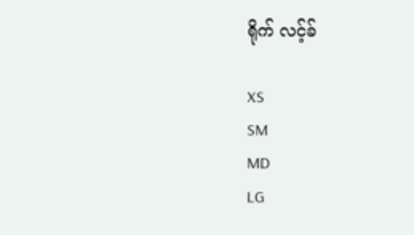ရိုက် လင့်ခ်

XS
SM
MD
LG